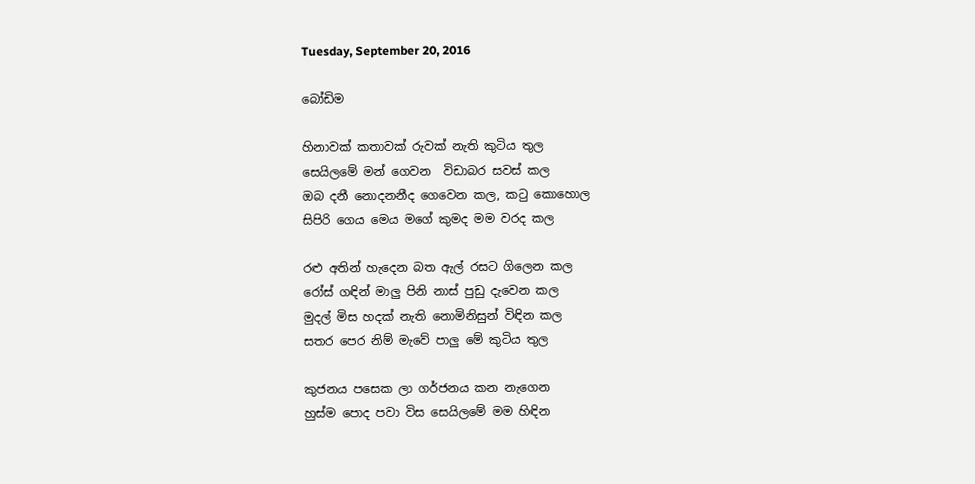Tuesday, September 20, 2016

බෝඩිම

හිනාවක් කතාවක් රුවක් නැති කුටිය තුල
සෙයිලමේ මන් ගෙවන  විඩාබර සවස් කල
ඔබ දනී නොදනනීද ගෙවෙන කල, කටු කොහොල
සිපිරි ගෙය මෙය මගේ කුමද මම වරද කල

රළු අතින් හැදෙන බත ඇල් රසට ගිලෙන කල
රෝස් ගඳින් මාලු පිනි නාස් පුඩු දැවෙන කල
මුදල් මිස හදක් නැති නොමිනිසුන් විඳින කල
සතර පෙර නිම් මැවේ පාලු මේ කුටිය තුල

කුජනය පසෙක ලා ගර්ජනය කන නැගෙන
හුස්ම පොද පවා විස සෙයිලමේ මම හිඳින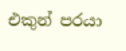එකුන් පරයා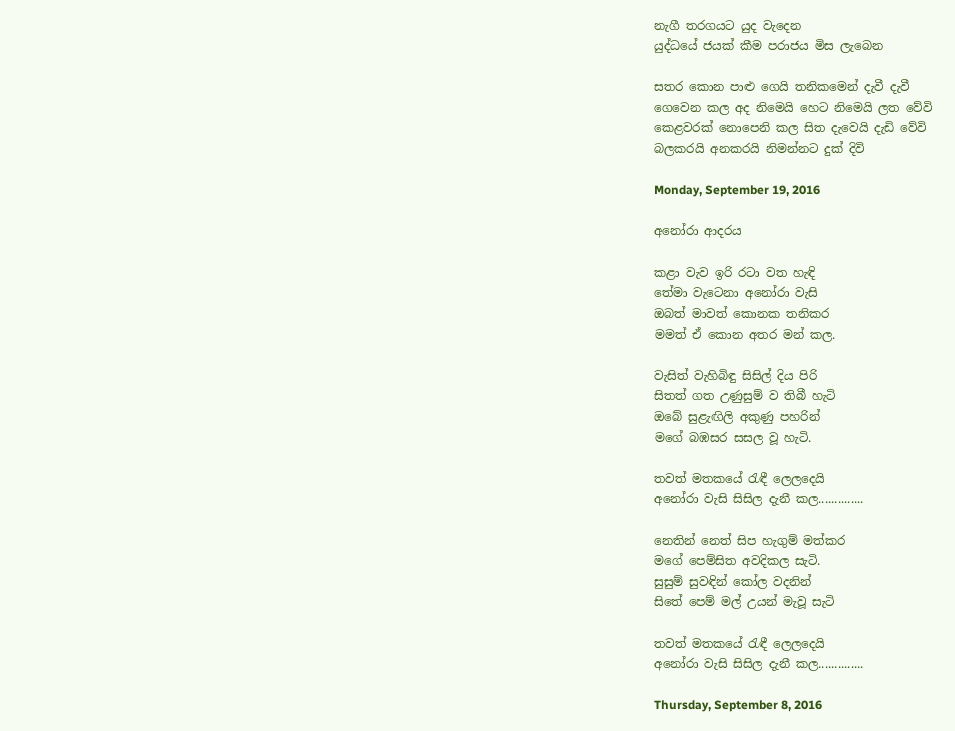නැගී තරගයට යුද වැදෙන
යුද්ධයේ ජයක් කීම පරාජය මිස ලැබෙන

සතර කොන පාළු ගෙයි තනිකමෙන් දැවී දැවී
ගෙවෙන කල අද නිමෙයි හෙට නිමෙයි ලත වේවි
කෙළවරක් නොපෙනි කල සිත දැවෙයි දැඩි වේවි
බලකරයි අනකරයි නිමන්නට දුක් දිවි

Monday, September 19, 2016

අනෝරා ආදරය

කළා වැව ඉරි රටා වත හැඳි
තේමා වැටෙනා අනෝරා වැසි
ඔබත් මාවත් කොනක තනිකර
මමත් ඒ කොන අතර මන් කල.

වැසිත් වැහිබිඳු සිසිල් දිය පිරි
සිතත් ගත උණුසුම් ව තිබී හැටි
ඔබේ සුළැඟිලි අකුණු පහරින්
මගේ බඹසර සසල වූ හැටි.

තවත් මතකයේ රැඳී ලෙලදෙයි
අනෝරා වැසි සිසිල දැනී කල..............

නෙතින් නෙත් සිප හැගුම් මත්කර
මගේ පෙම්සිත අවදිකල සැටි.
සුසුම් සුවඳින් කෝල වදනින්
සිතේ පෙම් මල් උයන් මැවූ සැටි

තවත් මතකයේ රැඳී ලෙලදෙයි
අනෝරා වැසි සිසිල දැනී කල..............

Thursday, September 8, 2016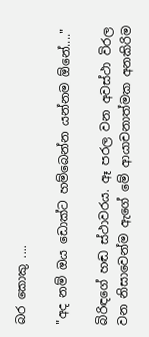බර කොකු ....

"අද නම් ඔය ඩොක්ට හම්බෙන්න යන්නම ඕනේ...."

බිරිඳගේ හඬ ස්ථාවරය. ඈ පරල වන අවස්ථා විරල වන නිසාවෙන්ම ඇගේ මේ ආයාචනාත්මක අනකිරිම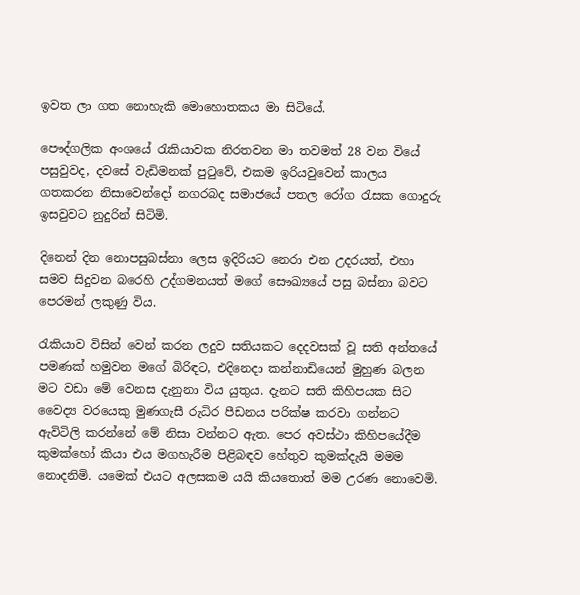ඉවත ලා ගත නොහැකි මොහොතකය මා සිටියේ.

පෞද්ගලික අංශයේ රැකියාවක නිරතවන මා තවමත් 28 වන වියේ පසුවුවද, දවසේ වැඩිමනක් පුටුවේ, එකම ඉරියවුවෙන් කාලය ගතකරන නිසාවෙන්දෝ නගරබද සමාජයේ පතල රෝග රැසක ගොදුරු ඉසවුවට නුදුරින් සිටිමි.

දිනෙන් දින නොපසුබස්නා ලෙස ඉදිරියට නෙරා එන උදරයත්, එහා සමව සිදුවන බරෙහි උද්ගමනයත් මගේ සෞඛ්‍යයේ පසු බස්නා බවට පෙරමන් ලකුණු විය.

රැකියාව විසින් වෙන් කරන ලදුව සතියකට දෙදවසක් වූ සති අන්තයේ පමණක් හමුවන මගේ බිරිඳට, එදිනෙදා කන්නාඩියෙන් මුහුණ බලන මට වඩා මේ වෙනස දැනුනා විය යුතුය. දැනට සති කිහිපයක සිට වෛද්‍ය වරයෙකු මුණගැසී රුධිර පීඩනය පරික්ෂ කරවා ගන්නට  ඇවිටිලි කරන්නේ මේ නිසා වන්නට ඇත. පෙර අවස්ථා කිහිපයේදීම කුමක්හෝ කියා එය මගහැරීම පිළිබඳව හේතුව කුමක්දැයි මමම නොදනිමි. යමෙක් එයට අලසකම යයි කියතොත් මම උරණ නොවෙමි.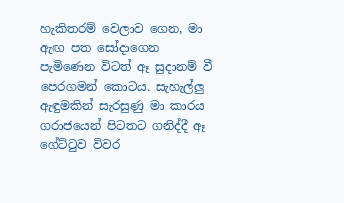හැකිතරම් වෙලාව ගෙන, මා ඇඟ පත සෝදාගෙන පැමිණෙන විටත් ඈ සුදානම් වී පෙරගමන් කොටය. සැහැල්ලු ඇඳුමකින් සැරසුණු මා කාරය ගරාජයෙන් පිටතට ගනිද්දී ඈ ගේට්ටුව විවර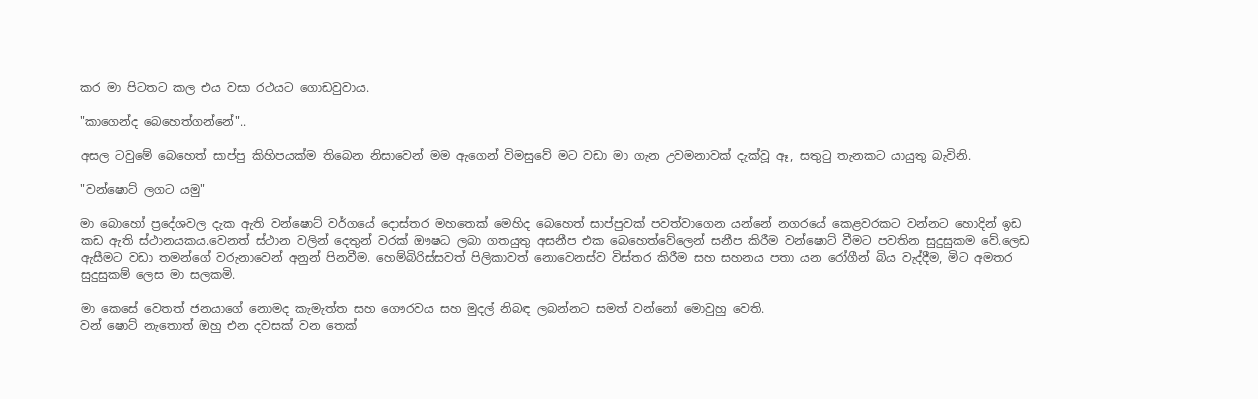කර මා පිටතට කල එය වසා රථයට ගොඩවුවාය.

"කාගෙන්ද බෙහෙත්ගන්නේ"..

අසල ටවුමේ බෙහෙත් සාප්පු කිහිපයක්ම තිබෙන නිසාවෙන් මම ඇගෙන් විමසුවේ මට වඩා මා ගැන උවමනාවක් දැක්වූ ඈ, සතුටු තැනකට යායුතු බැවිනි.

"වන්ෂොට් ලගට යමු"

මා බොහෝ ප්‍රදේශවල දැක ඇති වන්ෂොට් වර්ගයේ දොස්තර මහතෙක් මෙහිද බෙහෙත් සාප්පුවක් පවත්වාගෙන යන්නේ නගරයේ කෙළවරකට වන්නට හොදින් ඉඩ කඩ ඇති ස්ථානයකය.වෙනත් ස්ථාන වලින් දෙතුන් වරක් ඖෂධ ලබා ගතයුතු අසනීප එක බෙහෙත්වේලෙන් සනීප කිරීම වන්ෂොට් වීමට පවතින සුදුසුකම වේ.ලෙඩ ඇසීමට වඩා තමන්ගේ වරුනාවෙන් අනුන් පිනවීම. හෙම්බිරිස්සවත් පිලිකාවත් නොවෙනස්ව විස්තර කිරීම සහ සහනය පතා යන රෝගීන් බිය වැද්දීම, මිට අමතර සුදුසුකම් ලෙස මා සලකමි.

මා කෙසේ වෙතත් ජනයාගේ නොමද කැමැත්ත සහ ගෞරවය සහ මුදල් නිබඳ ලබන්නට සමත් වන්නෝ මොවුහු වෙති.
වන් ෂොට් නැතොත් ඔහු එන දවසක් වන තෙක්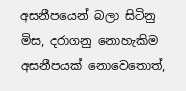අසනීපයෙන් බලා සිටිනු මිස, දරාගනු නොහැකිම අසනීපයක් නොවෙතොත්,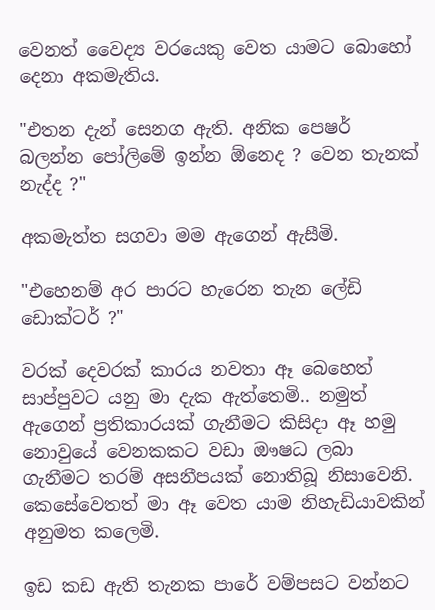වෙනත් වෛද්‍ය වරයෙකු වෙත යාමට බොහෝ දෙනා අකමැතිය.

"එතන දැන් සෙනග ඇති. අනික පෙෂර් බලන්න පෝලිමේ ඉන්න ඕනෙද ? වෙන තැනක් නැද්ද ?"

අකමැත්ත සගවා මම ඇගෙන් ඇසීමි.

"එහෙනම් අර පාරට හැරෙන තැන ලේඩි ඩොක්ටර් ?"

වරක් දෙවරක් කාරය නවතා ඈ බෙහෙත් සාප්පුවට යනු මා දැක ඇත්තෙමි.. නමුත්  ඇගෙන් ප්‍රතිකාරයක් ගැනීමට කිසිදා ඈ හමු නොවුයේ වෙනකකට වඩා ඖෂධ ලබා ගැනීමට තරම් අසනීපයක් නොතිබූ නිසාවෙනි.
කෙසේවෙතත් මා ඈ වෙත යාම නිහැඩියාවකින් අනුමත කලෙමි.

ඉඩ කඩ ඇති තැනක පාරේ වම්පසට වන්නට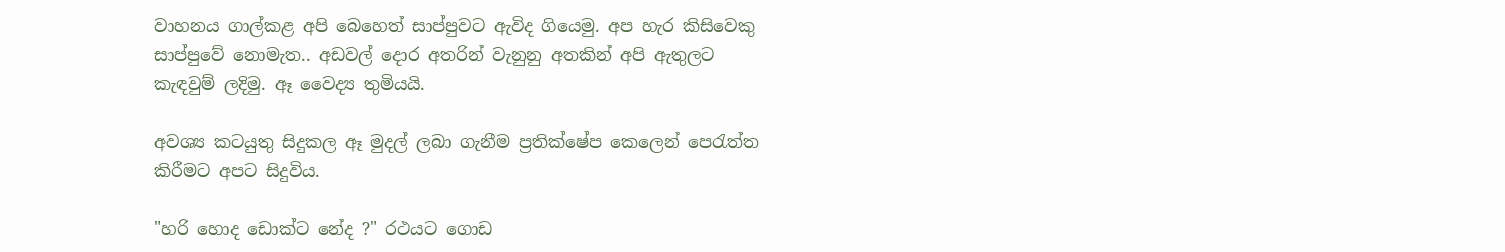වාහනය ගාල්කළ අපි බෙහෙත් සාප්පුවට ඇවිද ගියෙමු. අප හැර කිසිවෙකු සාප්පුවේ නොමැත.. අඩවල් දොර අතරින් වැනුනු අතකින් අපි ඇතුලට කැඳවුම් ලදිමු. ඈ වෛද්‍ය තුමියයි.

අවශ්‍ය කටයුතු සිදුකල ඈ මුදල් ලබා ගැනීම ප්‍රතික්ෂේප කෙලෙන් පෙරැත්ත කිරීමට අපට සිදුවිය.

"හරි හොද ඩොක්ට නේද ?" රථයට ගොඩ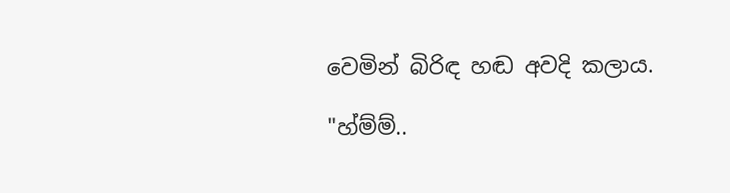වෙමින් බිරිඳ හඬ අවදි කලාය.

"හ්ම්ම්..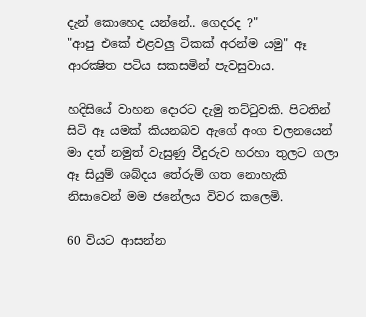දැන් කොහෙද යන්නේ.. ගෙදරද ?"
"ආපු එකේ එළවලු ටිකක් අරන්ම යමු" ඈ ආරක්‍ෂිත පටිය සකසමින් පැවසුවාය.

හදිසියේ වාහන දොරට දැමු තට්ටුවකි. පිටතින් සිටි ඈ යමක් කියනබව ඇගේ අංග චලනයෙන් මා දත් නමුත් වැසුණු වීදුරුව හරහා තුලට ගලා ඈ සියුම් ශබ්දය තේරුම් ගත නොහැකි නිසාවෙන් මම ජනේලය විවර කලෙමි.

60 වියට ආසන්න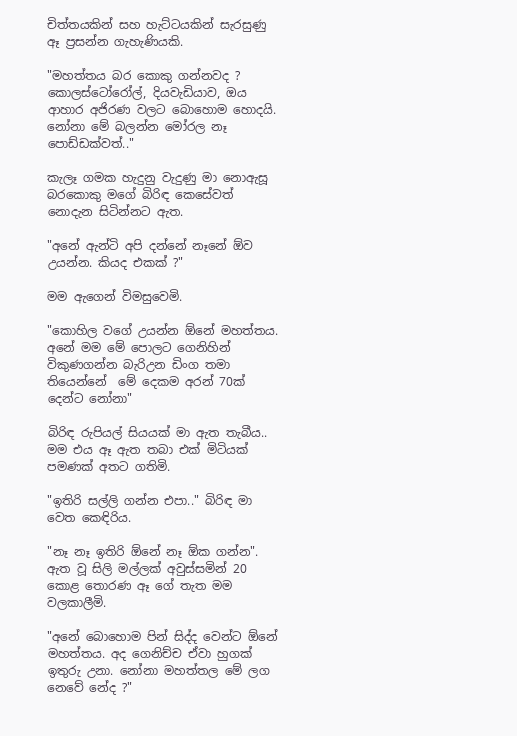චිත්තයකින් සහ හැට්ටයකින් සැරසුණු ඈ ප්‍රසන්න ගැහැණියකි.

"මහත්තය බර කොකු ගන්නවද ? කොලස්ටෝරෝල්, දියවැඩියාව, ඔය ආහාර අජිරණ වලට බොහොම හොදයි. නෝනා මේ බලන්න මෝරල නෑ පොඩ්ඩක්වත්.."

කැලෑ ගමක හැදුනු වැදුණු මා නොඇසූ බරකොකු මගේ බිරිඳ කෙසේවත් නොදැන සිටින්නට ඇත.

"අනේ ඇන්ටි අපි දන්නේ නෑනේ ඕව උයන්න. කියද එකක් ?"

මම ඇගෙන් විමසුවෙමි.

"කොහිල වගේ උයන්න ඕනේ මහත්තය. අනේ මම මේ පොලට ගෙනිහින් විකුණගන්න බැරිඋන ඩිංග තමා තියෙන්නේ  මේ දෙකම අරන් 70ක් දෙන්ට නෝනා"

බිරිඳ රුපියල් සියයක් මා ඇත තැබීය.. මම එය ඈ ඇත තබා එක් මිටියක් පමණක් අතට ගතිමි.

"ඉතිරි සල්ලි ගන්න එපා.." බිරිඳ මා වෙත කෙඳිරිය.

"නෑ නෑ ඉතිරි ඕනේ නෑ ඕක ගන්න". ඇත වූ සිලි මල්ලක් අවුස්සමින් 20 කොළ තොරණ ඈ ගේ තැත මම වලකාලීමි.

"අනේ බොහොම පින් සිද්ද වෙන්ට ඕනේ මහත්තය. අද ගෙනිච්ච ඒවා හුගක් ඉතුරු උනා. නෝනා මහත්තල මේ ලග නෙවේ නේද ?"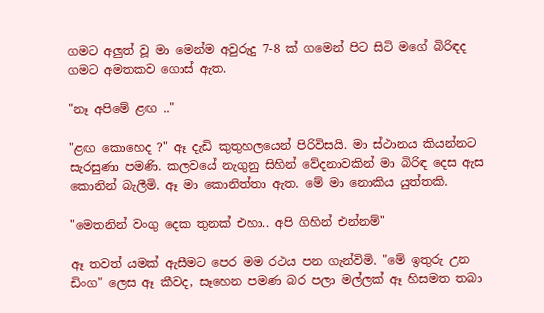ගමට අලුත් වූ මා මෙන්ම අවුරුදු 7-8 ක් ගමෙන් පිට සිටි මගේ බිරිඳද ගමට අමතකව ගොස් ඇත.

"නෑ අපිමේ ළඟ .."

"ළඟ කොහෙද ?" ඈ දැඩි කුතුහලයෙන් පිරිවිසයි. මා ස්ථානය කියන්නට සැරසුණා පමණි. කලවයේ නැගුනු සිහින් වේදනාවකින් මා බිරිඳ දෙස ඇස කොනින් බැලීමි. ඈ මා කොනිත්තා ඇත. මේ මා නොකිය යුත්තකි.

"මෙතනින් වංගු දෙක තුනක් එහා.. අපි ගිහින් එන්නම්"

ඈ තවත් යමක් ඇසීමට පෙර මම රථය පන ගැන්විමි. "මේ ඉතුරු උන ඩිංග" ලෙස ඈ කීවද, සෑහෙන පමණ බර පලා මල්ලක් ඈ හිසමත තබා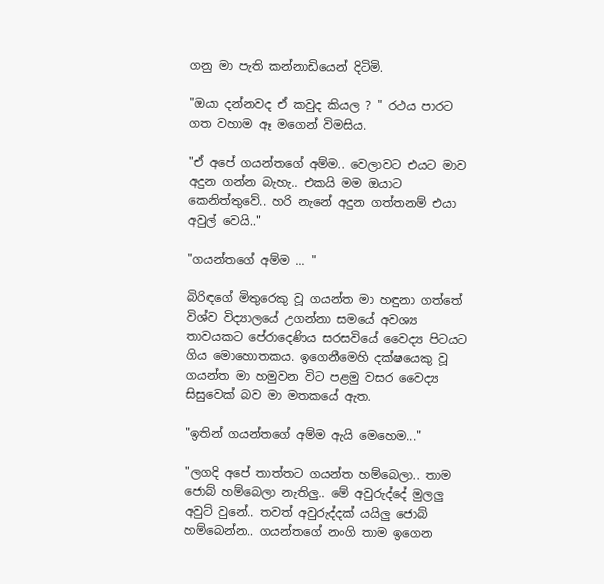ගනු මා පැති කන්නාඩියෙන් දිටිමි.

"ඔයා දන්නවද ඒ කවුද කියල ? " රථය පාරට ගත වහාම ඈ මගෙන් විමසිය.

"ඒ අපේ ගයන්තගේ අම්ම.. වෙලාවට එයට මාව අදුන ගන්න බැහැ.. එකයි මම ඔයාට කෙනිත්තුවේ.. හරි නැනේ අදුන ගත්තනම් එයා අවුල් වෙයි.."

"ගයන්තගේ අම්ම ... "

බිරිඳගේ මිතුරෙකු වූ ගයන්ත මා හඳුනා ගත්තේ විශ්ව විද්‍යාලයේ උගන්නා සමයේ අවශ්‍ය තාවයකට පේරාදෙණිය සරසවියේ වෛද්‍ය පිටයට ගිය මොහොතකය. ඉගෙනීමෙහි දක්ෂයෙකු වූ ගයන්ත මා හමුවන විට පළමු වසර වෛද්‍ය සිසුවෙක් බව මා මතකයේ ඇත.

"ඉතින් ගයන්තගේ අම්ම ඇයි මෙහෙම..."

"ලගදි අපේ තාත්තට ගයන්ත හම්බෙලා.. තාම ජොබ් හම්බෙලා නැතිලු.. මේ අවුරුද්දේ මුලලු අවුට් වුනේ.. තවත් අවුරුද්දක් යයිලු ජොබ් හම්බෙන්න.. ගයන්තගේ නංගි තාම ඉගෙන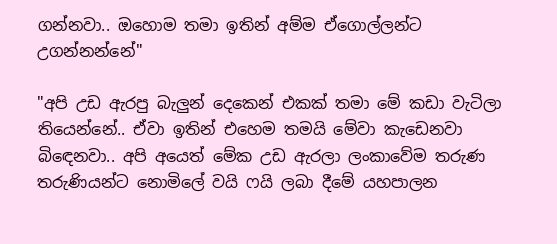ගන්නවා.. ඔහොම තමා ඉතින් අම්ම ඒගොල්ලන්ට උගන්නන්නේ"

"අපි උඩ ඇරපු බැලුන් දෙකෙන් එකක් තමා මේ කඩා වැටිලා තියෙන්නේ.. ඒවා ඉතින් එහෙම තමයි මේවා කැඩෙනවා බිඳෙනවා.. අපි අයෙත් මේක උඩ ඇරලා ලංකාවේම තරුණ තරුණියන්ට නොමිලේ වයි ෆයි ලබා දීමේ යහපාලන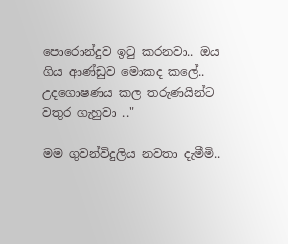පොරොන්දුව ඉටු කරනවා.. ඔය ගිය ආණ්ඩුව මොකද කලේ.. උදගොෂණය කල තරුණයින්ට වතුර ගැහුවා .."

මම ගුවන්විදුලිය නවතා දැමීමි..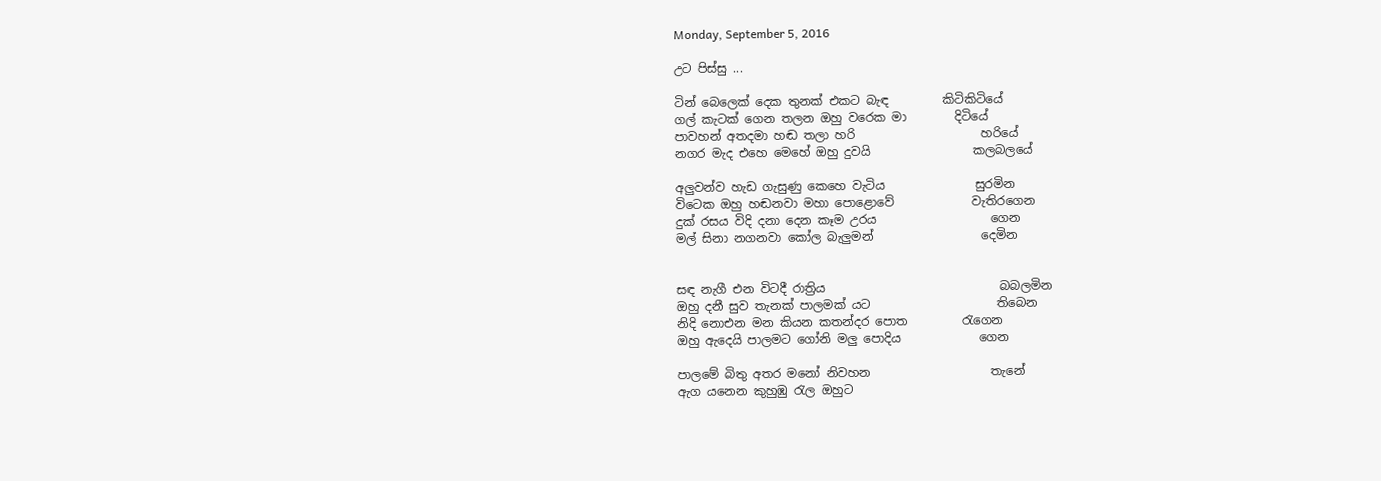Monday, September 5, 2016

උට පිස්සු ...

ටින් බෙලෙක් දෙක තුනක් එකට බැඳ         කිටිකිටියේ
ගල් කැටක් ගෙන තලන ඔහු වරෙක මා        දිටියේ
පාවහන් අතදමා හඬ තලා හරි                     හරියේ
නගර මැද එහෙ මෙහේ ඔහු දුවයි                 කලබලයේ

අලුවන්ව හැඩ ගැසුණු කෙහෙ වැටිය               සුරමින
විටෙක ඔහු හඬනවා මහා පොළොවේ             වැතිරගෙන
දුක් රසය විදි දනා දෙන කෑම උරය                   ගෙන
මල් සිනා නගනවා කෝල බැලුමන්                  දෙමින


සඳ නැගී එන විටදී රාත්‍රිය                             බබලමින
ඔහු දනී සුව තැනක් පාලමක් යට                     තිබෙන
නිදි නොඑන මන කියන කතන්දර පොත         රැගෙන
ඔහු ඇදෙයි පාලමට ගෝනි මලු පොදිය             ගෙන

පාලමේ බිතු අතර මනෝ නිවහන                    තැනේ
ඇග යනෙන කුහුඹු රැල ඔහුට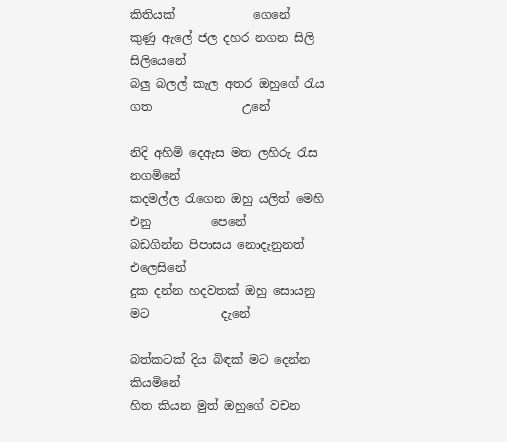කිතියක්             ගෙනේ
කුණු ඇලේ ජල දහර නගන සිලි                      සිලියෙනේ
බලු බලල් කැල අතර ඔහුගේ රැය ගත               උනේ

නිදි අහිමි දෙඇස මත ලහිරු රැස                   නගමිනේ
කදමල්ල රැගෙන ඔහු යලිත් මෙහි එනු          පෙනේ
බඩගින්න පිපාසය නොදැනුනත්                   එලෙසිනේ
දුක දන්න හදවතක් ඔහු සොයනු මට            දැනේ

බත්කටක් දිය බිඳක් මට දෙන්න                   කියමිනේ
හිත කියන මුත් ඔහුගේ වචන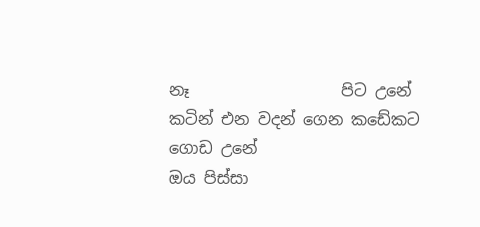නෑ                   පිට උනේ
කටින් එන වදන් ගෙන කඩේකට                  ගොඩ උනේ
ඔය පිස්සා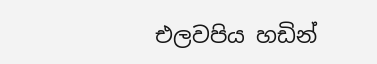එලවපිය හඩින්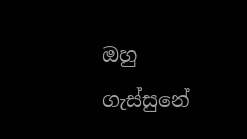ඔහු                     ගැස්සුනේ